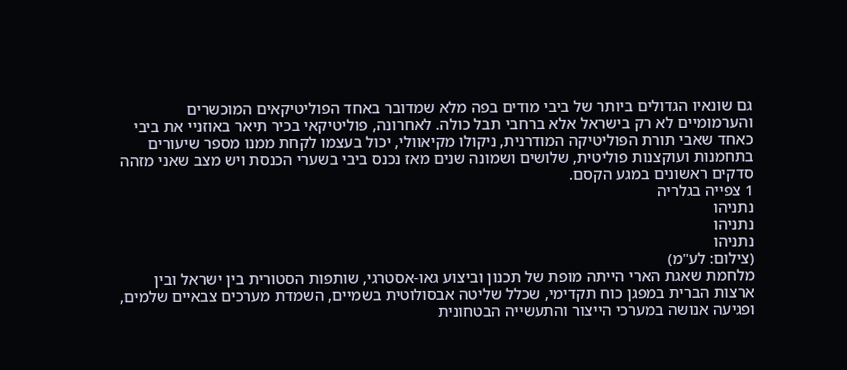גם שונאיו הגדולים ביותר של ביבי מודים בפה מלא שמדובר באחד הפוליטיקאים המוכשרים והערמומיים לא רק בישראל אלא ברחבי תבל כולה. לאחרונה, פוליטיקאי בכיר תיאר באוזניי את ביבי כאחד שאבי תורת הפוליטיקה המודרנית, ניקולו מקיאוולי, יכול בעצמו לקחת ממנו מספר שיעורים בתחמנות ועוקצנות פוליטית, שלושים ושמונה שנים מאז נכנס ביבי בשערי הכנסת ויש מצב שאני מזהה סדקים ראשונים במגע הקסם.
1 צפייה בגלריה
נתניהו
נתניהו
נתניהו
(צילום: לע"מ)
מלחמת שאגת הארי הייתה מופת של תכנון וביצוע גאו-אסטרגי, שותפות הסטורית בין ישראל ובין ארצות הברית במפגן כוח תקדימי, שכלל שליטה אבסולוטית בשמיים, השמדת מערכים צבאיים שלמים, ופגיעה אנושה במערכי הייצור והתעשייה הבטחונית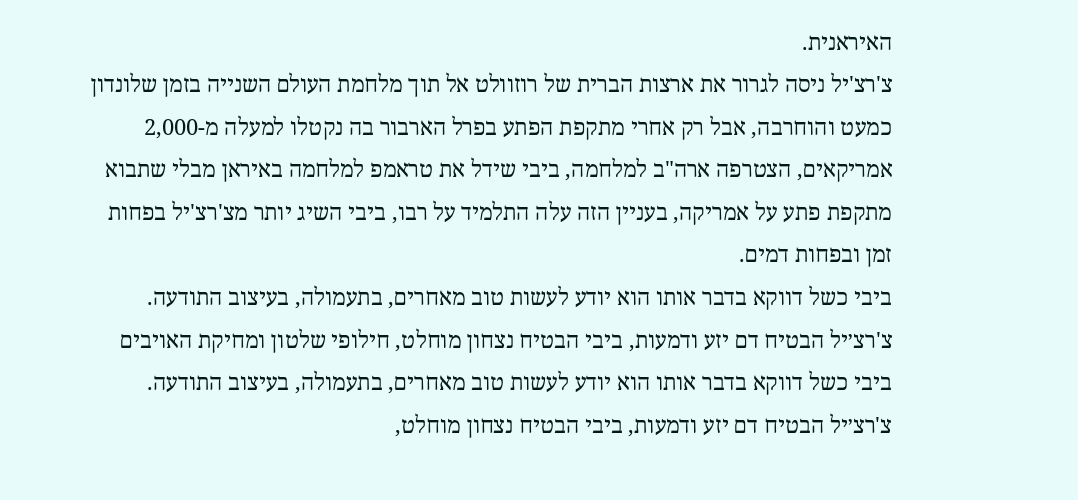האיראנית.
צ'רצ'יל ניסה לגרור את ארצות הברית של רוזוולט אל תוך מלחמת העולם השנייה בזמן שלונדון כמעט והוחרבה, אבל רק אחרי מתקפת הפתע בפרל הארבור בה נקטלו למעלה מ-2,000 אמריקאים, הצטרפה ארה"ב למלחמה, ביבי שידל את טראמפ למלחמה באיראן מבלי שתבוא מתקפת פתע על אמריקה, בעניין הזה עלה התלמיד על רבו, ביבי השיג יותר מצ'רצ'יל בפחות זמן ובפחות דמים.
ביבי כשל דווקא בדבר אותו הוא יודע לעשות טוב מאחרים, בתעמולה, בעיצוב התודעה. צ'רצ׳יל הבטיח דם יזע ודמעות, ביבי הבטיח נצחון מוחלט, חילופי שלטון ומחיקת האויבים
ביבי כשל דווקא בדבר אותו הוא יודע לעשות טוב מאחרים, בתעמולה, בעיצוב התודעה. צ'רצ׳יל הבטיח דם יזע ודמעות, ביבי הבטיח נצחון מוחלט,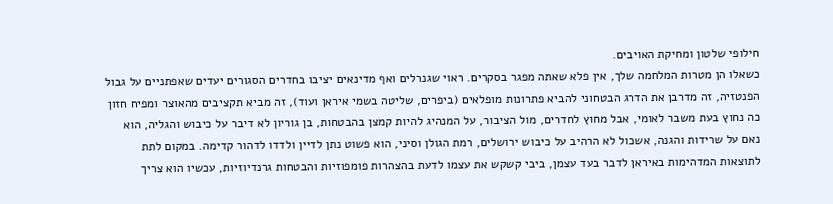חילופי שלטון ומחיקת האויבים.
כשאלו הן מטרות המלחמה שלך, אין פלא שאתה מפגר בסקרים. ראוי שגנרלים ואף מדינאים יציבו בחדרים הסגורים יעדים שאפתניים על גבול הפנטזיה, זה מדרבן את הדרג הבטחוני להביא פתרונות מופלאים (ביפרים, שליטה בשמי איראן ועוד), זה מביא תקציבים מהאוצר ומפיח חזון כה נחוץ בעת משבר לאומי, אבל מחוץ לחדרים, מול הציבור, על המנהיג להיות קמצן בהבטחות, בן גוריון לא דיבר על כיבוש והגליה, הוא נאם על שרידות והגנה, אשכול לא הרהיב על כיבוש ירושלים, רמת הגולן וסיני, הוא פשוט נתן לדיין ולדדו לדהור קדימה. במקום לתת לתוצאות המדהימות באיראן לדבר בעד עצמן, ביבי קשקש את עצמו לדעת בהצהרות פומפוזיות והבטחות גרנדיוזיות, עכשיו הוא צריך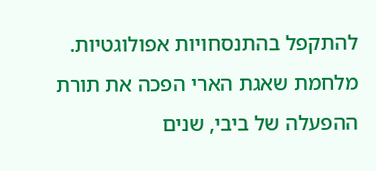להתקפל בהתנסחויות אפולוגטיות.
מלחמת שאגת הארי הפכה את תורת ההפעלה של ביבי, שנים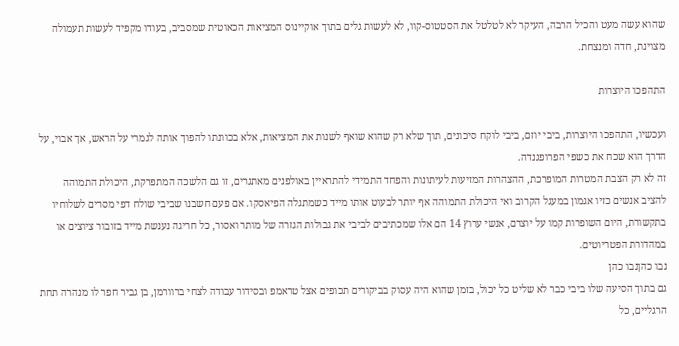שהוא עשה מעט והכיל הרבה, העיקר לא לטלטל את הסטטוס-קוו, לא לעשות גלים בתוך אוקיינוס המציאות הכאוטית שמסביב, בעודו מקפיד לעשות תעמולה מצוינת, חדה ומנצחת.

התהפכו היוצרות

ועכשיו, התהפכו היוצרות, ביבי יוזם, ביבי לוקח סיכונים, תוך שלא רק שהוא שואף לשנות את המציאות, אלא בכוונתו להפוך אותה לגמרי על הראש, אך אבוי, על הדרך הוא שכח את כשפי הפרופגנדה.
זה לא רק הצבת המטרות המופרכת, ההצהרות המזיעות לעיתונות והפחד התמידי להתראיין באולפנים מאתגרים, זו גם הלשכה המתפרקת, היכולת התמוהה להציב אנשים כזיו אגמון במעגל הקרוב ואי היכולת התמוהה אף יותר לבעוט אותו מייד כשמתגלה הפיאסקו. אם פעם חשבנו שביבי שולח דפי מסרים לשלוחיו בתקשורת, היום השופרות קמו על יוצרם, אנשי ערוץ 14 הם אלו שמכתיבים לביבי את גבולות הגזרה של מותר ואסור, כל חריגה נענשת מייד בזובור ציוצים או במהדורת הפטריוטים.
נבו כהןנבו כהן
גם בתוך הסיעה שלו ביבי כבר לא שליט כל יכול, בזמן שהוא היה עסוק בביקורים תכופים אצל טראמפ ובסידור עבודה לצחי ברוורמן, בן גביר חפר לו מנהרה תחת הרגליים, כל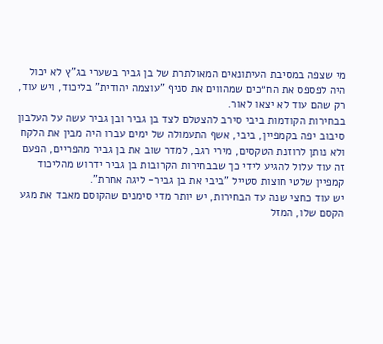מי שצפה במסיבת העיתונאים המאולתרת של בן גביר בשערי בג"ץ לא יכול היה לפספס את הח״כים שמהווים את סניף "עוצמה יהודית" בליכוד, ויש עוד, רק שהם עוד לא יצאו לאור.
בבחירות הקודמות ביבי סירב להצטלם לצד בן גביר ובן גביר עשה על העלבון סיבוב יפה בקמפיין, ביבי, אשף התעמולה של ימים עברו היה מבין את הלקח ולא נותן לרוזנת הטקסים, מירי רגב, למדר שוב את בן גביר מהפריים, הפעם זה עוד עלול להגיע לידי כך שבבחירות הקרובות בן גביר ידרוש מהליכוד קמפיין שלטי חוצות סטייל "ביבי את בן גביר- ליגה אחרת".
יש עוד כחצי שנה עד הבחירות, יש יותר מדי סימנים שהקוסם מאבד את מגע הקסם שלו, המזל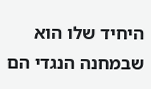היחיד שלו הוא שבמחנה הנגדי הם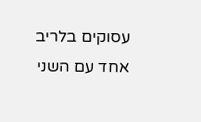עסוקים בלריב אחד עם השני